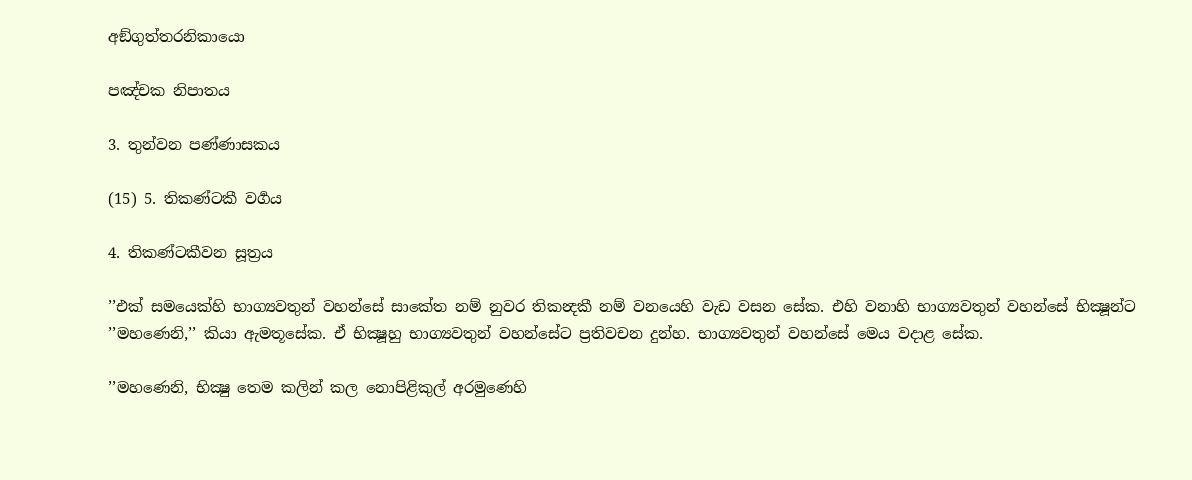අඞ්ගුත්තරනිකායො

පඤ්චක නිපාතය

3. තුන්වන පණ්ණාසකය

(15) 5. තිකණ්ටකී වර්‍ගය

4. තිකණ්ටකීවන සූත්‍රය

’’එක් සමයෙක්හි භාග්‍යවතුන් වහන්සේ සාකේත නම් නුවර තිකන්‍දකී නම් වනයෙහි වැඩ වසන සේක. එහි වනාහි භාග්‍යවතුන් වහන්සේ භික්‍ෂූන්ට ’’මහණෙනි,’’ කියා ඇමතූසේක. ඒ භික්‍ෂූහු භාග්‍යවතුන් වහන්සේට ප්‍රතිවචන දුන්හ. භාග්‍යවතුන් වහන්සේ මෙය වදාළ සේක.

’’මහණෙනි, භික්‍ෂු තෙම කලින් කල නොපිළිකුල් අරමුණෙහි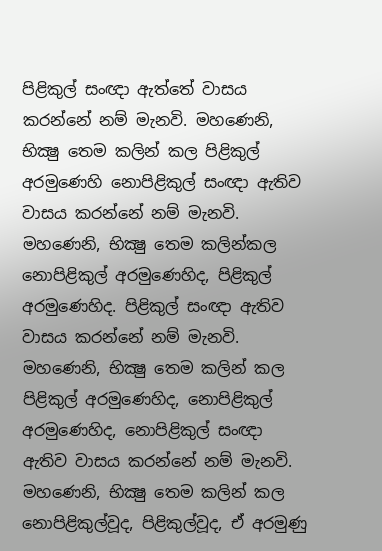පිළිකුල් සංඥා ඇත්තේ වාසය කරන්නේ නම් මැනවි. මහණෙනි, භික්‍ෂු තෙම කලින් කල පිළිකුල් අරමුණෙහි නොපිළිකුල් සංඥා ඇතිව වාසය කරන්නේ නම් මැනවි. මහණෙනි, භික්‍ෂු තෙම කලින්කල නොපිළිකුල් අරමුණෙහිද, පිළිකුල් අරමුණෙහිද. පිළිකුල් සංඥා ඇතිව වාසය කරන්නේ නම් මැනවි. මහණෙනි, භික්‍ෂු තෙම කලින් කල පිළිකුල් අරමුණෙහිද, නොපිළිකුල් අරමුණෙහිද, නොපිළිකුල් සංඥා ඇතිව වාසය කරන්නේ නම් මැනවි. මහණෙනි, භික්‍ෂු තෙම කලින් කල නොපිළිකුල්වූද, පිළිකුල්වූද, ඒ අරමුණු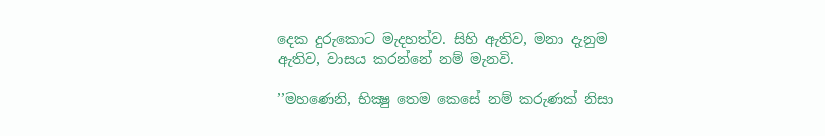දෙක දුරුකොට මැදහත්ව. සිහි ඇතිව, මනා දැනුම ඇතිව, වාසය කරන්නේ නම් මැනවි.

’’මහණෙනි, භික්‍ෂු තෙම කෙසේ නම් කරුණක් නිසා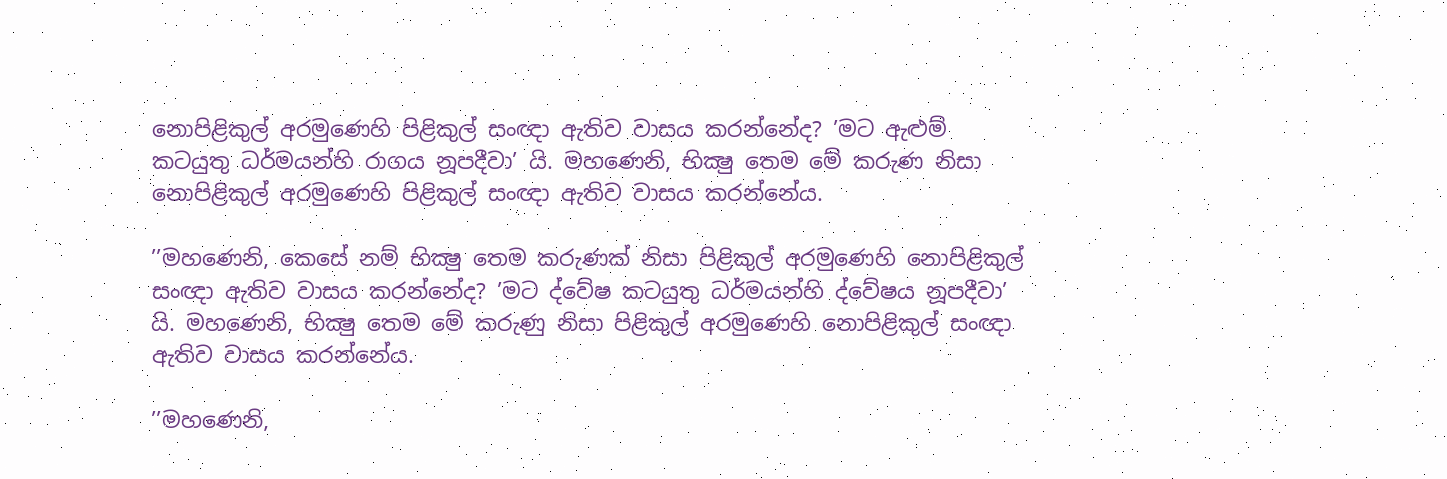නොපිළිකුල් අරමුණෙහි පිළිකුල් සංඥා ඇතිව වාසය කරන්නේද? ’මට ඇළුම් කටයුතු ධර්මයන්හි රාගය නූපදීවා’ යි. මහණෙනි, භික්‍ෂු තෙම මේ කරුණ නිසා නොපිළිකුල් අරමුණෙහි පිළිකුල් සංඥා ඇතිව වාසය කරන්නේය.

’’මහණෙනි, කෙසේ නම් භික්‍ෂු තෙම කරුණක් නිසා පිළිකුල් අරමුණෙහි නොපිළිකුල් සංඥා ඇතිව වාසය කරන්නේද? ’මට ද්වේෂ කටයුතු ධර්මයන්හි ද්වේෂය නූපදීවා’ යි. මහණෙනි, භික්‍ෂු තෙම මේ කරුණු නිසා පිළිකුල් අරමුණෙහි නොපිළිකුල් සංඥා ඇතිව වාසය කරන්නේය.

’’මහණෙනි,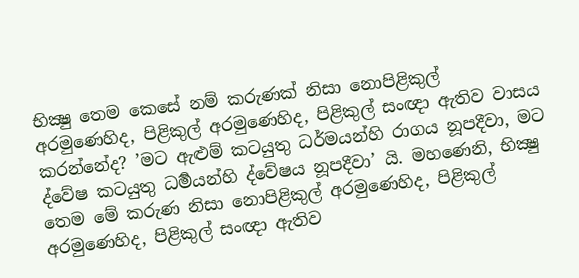භික්‍ෂු තෙම කෙසේ නම් කරුණක් නිසා නොපිළිකුල් අරමුණෙහිද, පිළිකුල් අරමුණෙහිද, පිළිකුල් සංඥා ඇතිව වාසය කරන්නේද? ’මට ඇළුම් කටයුතු ධර්මයන්හි රාගය නූපදීවා, මට ද්වේෂ කටයුතු ධර්‍මයන්හි ද්වේෂය නූපදීවා’ යි. මහණෙනි, භික්‍ෂු තෙම මේ කරුණ නිසා නොපිළිකුල් අරමුණෙහිද, පිළිකුල් අරමුණෙහිද, පිළිකුල් සංඥා ඇතිව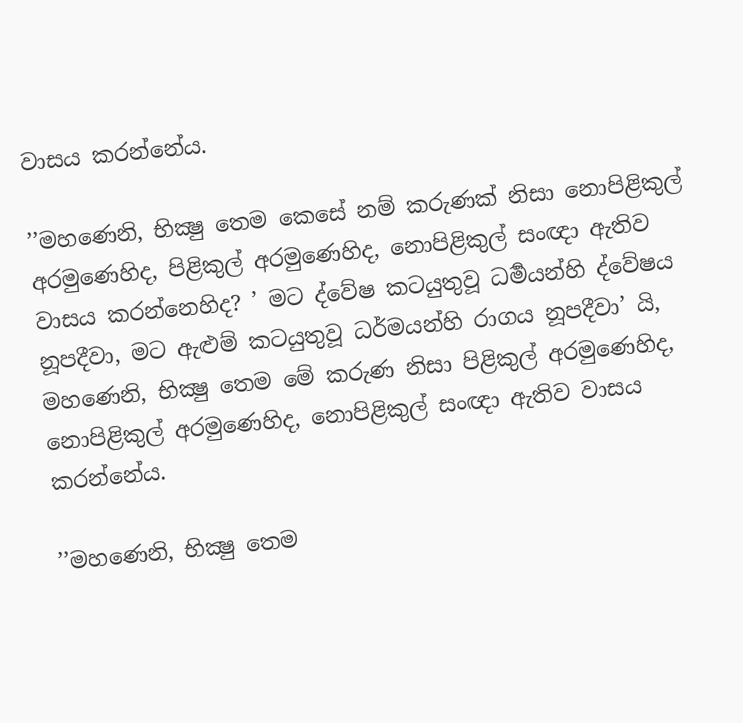වාසය කරන්නේය.

’’මහණෙනි, භික්‍ෂු තෙම කෙසේ නම් කරුණක් නිසා නොපිළිකුල් අරමුණෙහිද, පිළිකුල් අරමුණෙහිද, නොපිළිකුල් සංඥා ඇතිව වාසය කරන්නෙහිද? ’ මට ද්වේෂ කටයුතුවූ ධර්‍මයන්හි ද්වේෂය නූපදීවා, මට ඇළුම් කටයුතුවූ ධර්මයන්හි රාගය නූපදීවා’ යි, මහණෙනි, භික්‍ෂු තෙම මේ කරුණ නිසා පිළිකුල් අරමුණෙහිද, නොපිළිකුල් අරමුණෙහිද, නොපිළිකුල් සංඥා ඇතිව වාසය කරන්නේය.

’’මහණෙනි, භික්‍ෂු තෙම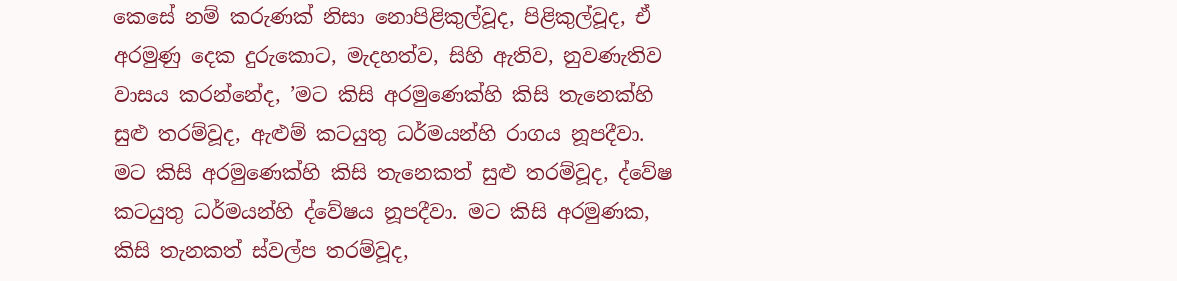කෙසේ නම් කරුණක් නිසා නොපිළිකුල්වූද, පිළිකුල්වූද, ඒ අරමුණු දෙක දුරුකොට, මැදහත්ව, සිහි ඇතිව, නුවණැතිව වාසය කරන්නේද, ’මට කිසි අරමුණෙක්හි කිසි තැනෙක්හි සුළු තරම්වූද, ඇළුම් කටයුතු ධර්මයන්හි රාගය නූපදීවා. මට කිසි අරමුණෙක්හි කිසි තැනෙකත් සුළු තරම්වූද, ද්වේෂ කටයුතු ධර්මයන්හි ද්වේෂය නූපදීවා. මට කිසි අරමුණක, කිසි තැනකත් ස්වල්ප තරම්වූද,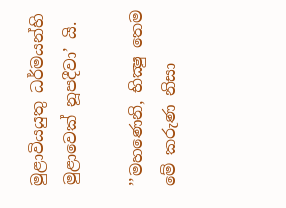මුළාවියයුතු ධර්මයන්හි මුළාවෙක් නූපදීවා’ යි.

’’මහණෙනි, භික්‍ෂු තෙම මේ කරුණ නිසා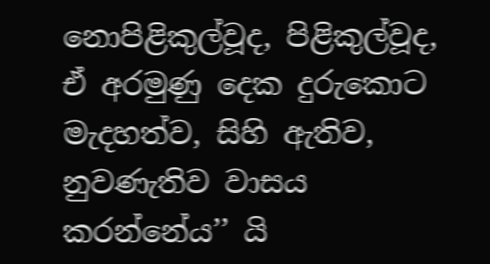නොපිළිකුල්වූද, පිළිකුල්වූද, ඒ අරමුණු දෙක දුරුකොට මැදහත්ව, සිහි ඇතිව, නුවණැතිව වාසය කරන්නේය’’ යි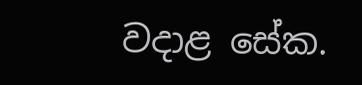වදාළ සේක.